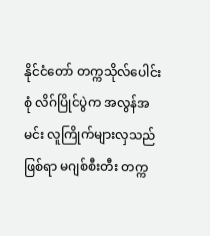နိုင်ငံတော် တက္ကသိုလ်ပေါင်းစုံ လိဂ်ပြိုင်ပွဲက အလွန်အမင်း လူကြိုက်များလှသည်ဖြစ်ရာ မဂျစ်စီးတီး တက္က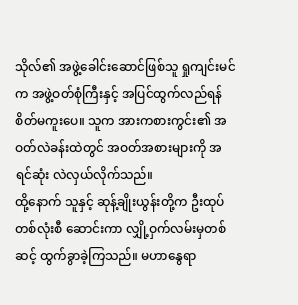သိုလ်၏ အဖွဲ့ခေါင်းဆောင်ဖြစ်သူ ရှုကျင်းမင်က အဖွဲ့ဝတ်စုံကြီးနှင့် အပြင်ထွက်လည်ရန် စိတ်မကူးပေ။ သူက အားကစားကွင်း၏ အဝတ်လဲခန်းထဲတွင် အဝတ်အစားများကို အရင်ဆုံး လဲလှယ်လိုက်သည်။
ထို့နောက် သူနှင့် ဆုန့်ချိုးယွန်းတို့က ဦးထုပ်တစ်လုံးစီ ဆောင်းကာ လျှို့ဝှက်လမ်းမှတစ်ဆင့် ထွက်ခွာခဲ့ကြသည်။ မဟာနွေရာ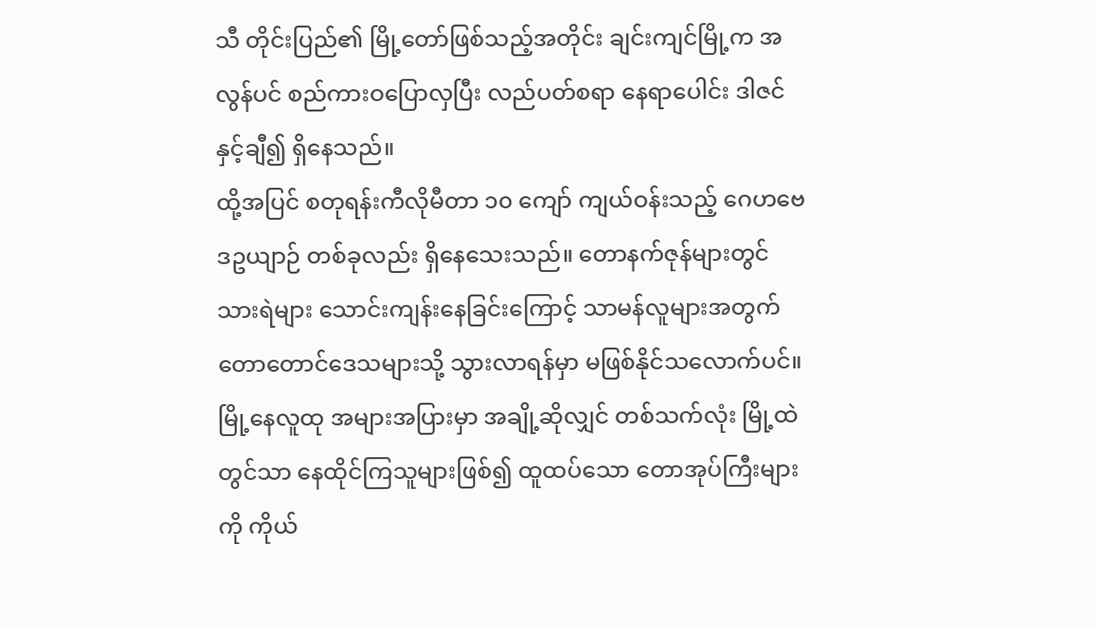သီ တိုင်းပြည်၏ မြို့တော်ဖြစ်သည့်အတိုင်း ချင်းကျင်မြို့က အလွန်ပင် စည်ကားဝပြောလှပြီး လည်ပတ်စရာ နေရာပေါင်း ဒါဇင်နှင့်ချီ၍ ရှိနေသည်။
ထို့အပြင် စတုရန်းကီလိုမီတာ ၁၀ ကျော် ကျယ်ဝန်းသည့် ဂေဟဗေဒဥယျာဉ် တစ်ခုလည်း ရှိနေသေးသည်။ တောနက်ဇုန်များတွင် သားရဲများ သောင်းကျန်းနေခြင်းကြောင့် သာမန်လူများအတွက် တောတောင်ဒေသများသို့ သွားလာရန်မှာ မဖြစ်နိုင်သလောက်ပင်။ မြို့နေလူထု အများအပြားမှာ အချို့ဆိုလျှင် တစ်သက်လုံး မြို့ထဲတွင်သာ နေထိုင်ကြသူများဖြစ်၍ ထူထပ်သော တောအုပ်ကြီးများကို ကိုယ်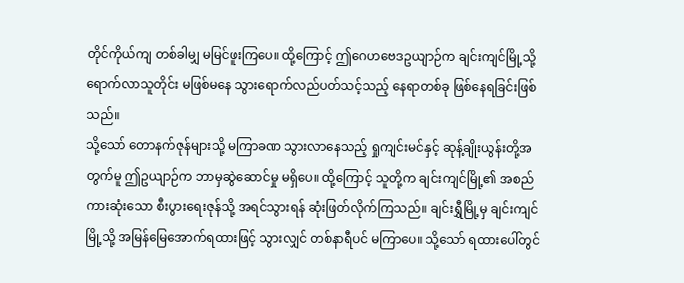တိုင်ကိုယ်ကျ တစ်ခါမျှ မမြင်ဖူးကြပေ။ ထို့ကြောင့် ဤဂေဟဗေဒဥယျာဉ်က ချင်းကျင်မြို့သို့ ရောက်လာသူတိုင်း မဖြစ်မနေ သွားရောက်လည်ပတ်သင့်သည့် နေရာတစ်ခု ဖြစ်နေရခြင်းဖြစ်သည်။
သို့သော် တောနက်ဇုန်များသို့ မကြာခဏ သွားလာနေသည့် ရှုကျင်းမင်နှင့် ဆုန့်ချိုးယွန်းတို့အတွက်မူ ဤဥယျာဉ်က ဘာမှဆွဲဆောင်မှု မရှိပေ။ ထို့ကြောင့် သူတို့က ချင်းကျင်မြို့၏ အစည်ကားဆုံးသော စီးပွားရေးဇုန်သို့ အရင်သွားရန် ဆုံးဖြတ်လိုက်ကြသည်။ ချင်းရွှီမြို့မှ ချင်းကျင်မြို့သို့ အမြန်မြေအောက်ရထားဖြင့် သွားလျှင် တစ်နာရီပင် မကြာပေ။ သို့သော် ရထားပေါ်တွင်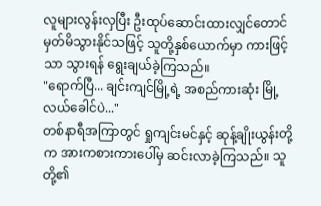လူများလွန်းလှပြီး ဦးထုပ်ဆောင်းထားလျှင်တောင် မှတ်မိသွားနိုင်သဖြင့် သူတို့နှစ်ယောက်မှာ ကားဖြင့်သာ သွားရန် ရွေးချယ်ခဲ့ကြသည်။
"ရောက်ပြီ... ချင်းကျင်မြို့ရဲ့ အစည်ကားဆုံး မြို့လယ်ခေါင်ပဲ..."
တစ်နာရီအကြာတွင် ရှုကျင်းမင်နှင့် ဆုန့်ချိုးယွန်းတို့က အားကစားကားပေါ်မှ ဆင်းလာခဲ့ကြသည်။ သူတို့၏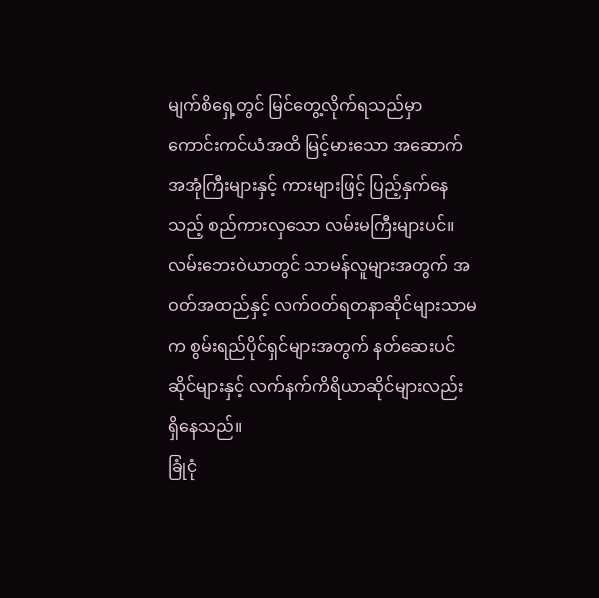မျက်စိရှေ့တွင် မြင်တွေ့လိုက်ရသည်မှာ ကောင်းကင်ယံအထိ မြင့်မားသော အဆောက်အအုံကြီးများနှင့် ကားများဖြင့် ပြည့်နှက်နေသည့် စည်ကားလှသော လမ်းမကြီးများပင်။ လမ်းဘေးဝဲယာတွင် သာမန်လူများအတွက် အဝတ်အထည်နှင့် လက်ဝတ်ရတနာဆိုင်များသာမက စွမ်းရည်ပိုင်ရှင်များအတွက် နတ်ဆေးပင်ဆိုင်များနှင့် လက်နက်ကိရိယာဆိုင်များလည်း ရှိနေသည်။
ခြုံငုံ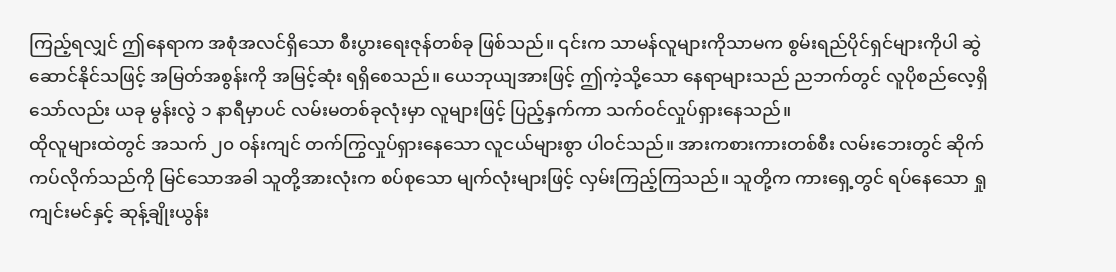ကြည့်ရလျှင် ဤနေရာက အစုံအလင်ရှိသော စီးပွားရေးဇုန်တစ်ခု ဖြစ်သည်။ ၎င်းက သာမန်လူများကိုသာမက စွမ်းရည်ပိုင်ရှင်များကိုပါ ဆွဲဆောင်နိုင်သဖြင့် အမြတ်အစွန်းကို အမြင့်ဆုံး ရရှိစေသည်။ ယေဘုယျအားဖြင့် ဤကဲ့သို့သော နေရာများသည် ညဘက်တွင် လူပိုစည်လေ့ရှိသော်လည်း ယခု မွန်းလွဲ ၁ နာရီမှာပင် လမ်းမတစ်ခုလုံးမှာ လူများဖြင့် ပြည့်နှက်ကာ သက်ဝင်လှုပ်ရှားနေသည်။
ထိုလူများထဲတွင် အသက် ၂၀ ဝန်းကျင် တက်ကြွလှုပ်ရှားနေသော လူငယ်များစွာ ပါဝင်သည်။ အားကစားကားတစ်စီး လမ်းဘေးတွင် ဆိုက်ကပ်လိုက်သည်ကို မြင်သောအခါ သူတို့အားလုံးက စပ်စုသော မျက်လုံးများဖြင့် လှမ်းကြည့်ကြသည်။ သူတို့က ကားရှေ့တွင် ရပ်နေသော ရှုကျင်းမင်နှင့် ဆုန့်ချိုးယွန်း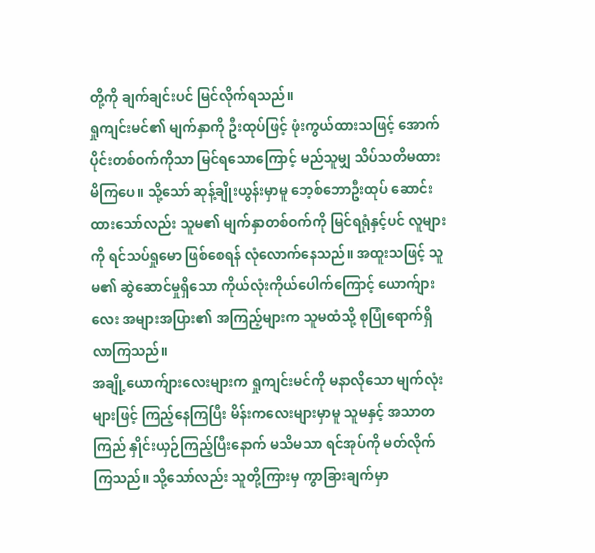တို့ကို ချက်ချင်းပင် မြင်လိုက်ရသည်။
ရှုကျင်းမင်၏ မျက်နှာကို ဦးထုပ်ဖြင့် ဖုံးကွယ်ထားသဖြင့် အောက်ပိုင်းတစ်ဝက်ကိုသာ မြင်ရသောကြောင့် မည်သူမျှ သိပ်သတိမထားမိကြပေ။ သို့သော် ဆုန့်ချိုးယွန်းမှာမူ ဘေ့စ်ဘောဦးထုပ် ဆောင်းထားသော်လည်း သူမ၏ မျက်နှာတစ်ဝက်ကို မြင်ရရုံနှင့်ပင် လူများကို ရင်သပ်ရှုမော ဖြစ်စေရန် လုံလောက်နေသည်။ အထူးသဖြင့် သူမ၏ ဆွဲဆောင်မှုရှိသော ကိုယ်လုံးကိုယ်ပေါက်ကြောင့် ယောက်ျားလေး အများအပြား၏ အကြည့်များက သူမထံသို့ စုပြုံရောက်ရှိလာကြသည်။
အချို့ယောက်ျားလေးများက ရှုကျင်းမင်ကို မနာလိုသော မျက်လုံးများဖြင့် ကြည့်နေကြပြီး မိန်းကလေးများမှာမူ သူမနှင့် အသာတကြည် နှိုင်းယှဉ်ကြည့်ပြီးနောက် မသိမသာ ရင်အုပ်ကို မတ်လိုက်ကြသည်။ သို့သော်လည်း သူတို့ကြားမှ ကွာခြားချက်မှာ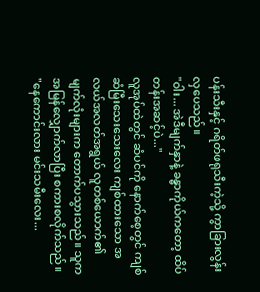ပန်းသီးနှင့် ဂရိတ်ဖရုသီးကဲ့သို့ ကွာခြားလွန်းလှပေသည်။
"ဝါး... အဲဒီမျက်နှာနဲ့ ခန္ဓာကိုယ်ကတော့ ထိပ်တန်းအဆင့်ပဲ..."
လူအုပ်ထဲတွင် ဆံပင်ကို နောက်စေ့တွင် ကျစ်ဆံမြီးသေးသေးလေး ကျစ်ထားသော အလယ်အလတ်အရွယ် လူတစ်ယောက်၏ မျက်လုံးများက တောက်ပသွားသည်။ သူက အမြန်လျှောက်လာပြီး စကားစလိုက်သည်။
"နေကောင်းလား မင်းသမီးလေး...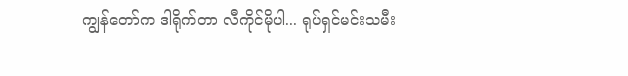ကျွန်တော်က ဒါရိုက်တာ လီကိုင်မိုပါ... ရုပ်ရှင်မင်းသမီး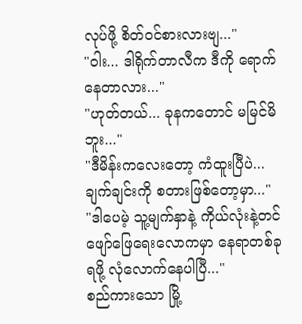လုပ်ဖို့ စိတ်ဝင်စားလားဗျ..."
"ဝါး... ဒါရိုက်တာလီက ဒီကို ရောက်နေတာလား..."
"ဟုတ်တယ်... ခုနကတောင် မမြင်မိဘူး..."
"ဒီမိန်းကလေးတော့ ကံထူးပြီပဲ... ချက်ချင်းကို စတားဖြစ်တော့မှာ..."
"ဒါပေမဲ့ သူ့မျက်နှာနဲ့ ကိုယ်လုံးနဲ့တင် ဖျော်ဖြေရေးလောကမှာ နေရာတစ်ခု ရဖို့ လုံလောက်နေပါပြီ..."
စည်ကားသော မြို့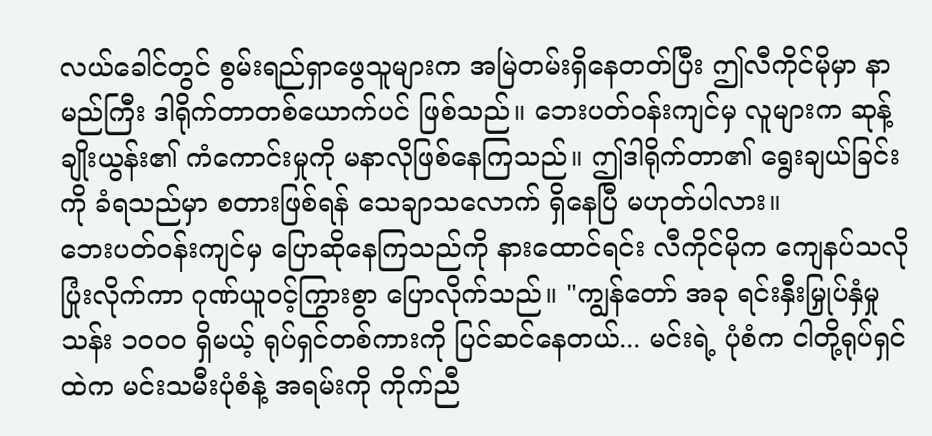လယ်ခေါင်တွင် စွမ်းရည်ရှာဖွေသူများက အမြဲတမ်းရှိနေတတ်ပြီး ဤလီကိုင်မိုမှာ နာမည်ကြီး ဒါရိုက်တာတစ်ယောက်ပင် ဖြစ်သည်။ ဘေးပတ်ဝန်းကျင်မှ လူများက ဆုန့်ချိုးယွန်း၏ ကံကောင်းမှုကို မနာလိုဖြစ်နေကြသည်။ ဤဒါရိုက်တာ၏ ရွေးချယ်ခြင်းကို ခံရသည်မှာ စတားဖြစ်ရန် သေချာသလောက် ရှိနေပြီ မဟုတ်ပါလား။
ဘေးပတ်ဝန်းကျင်မှ ပြောဆိုနေကြသည်ကို နားထောင်ရင်း လီကိုင်မိုက ကျေနပ်သလို ပြုံးလိုက်ကာ ဂုဏ်ယူဝင့်ကြွားစွာ ပြောလိုက်သည်။ "ကျွန်တော် အခု ရင်းနှီးမြှုပ်နှံမှု သန်း ၁၀၀၀ ရှိမယ့် ရုပ်ရှင်တစ်ကားကို ပြင်ဆင်နေတယ်... မင်းရဲ့ ပုံစံက ငါတို့ရုပ်ရှင်ထဲက မင်းသမီးပုံစံနဲ့ အရမ်းကို ကိုက်ညီ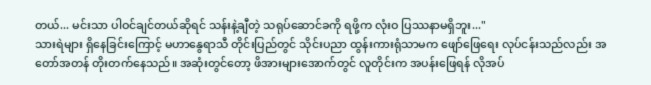တယ်... မင်းသာ ပါဝင်ချင်တယ်ဆိုရင် သန်းနဲ့ချီတဲ့ သရုပ်ဆောင်ခကို ရဖို့က လုံးဝ ပြဿနာမရှိဘူး..."
သားရဲများ ရှိနေခြင်းကြောင့် မဟာနွေရာသီ တိုင်းပြည်တွင် သိုင်းပညာ ထွန်းကားရုံသာမက ဖျော်ဖြေရေး လုပ်ငန်းသည်လည်း အတော်အတန် တိုးတက်နေသည်။ အဆုံးတွင်တော့ ဖိအားများအောက်တွင် လူတိုင်းက အပန်းဖြေရန် လိုအပ်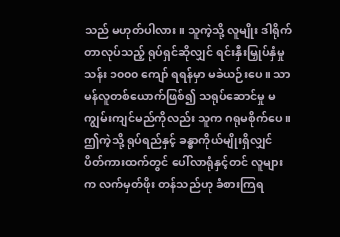သည် မဟုတ်ပါလား။ သူကဲ့သို့ လူမျိုး ဒါရိုက်တာလုပ်သည့် ရုပ်ရှင်ဆိုလျှင် ရင်းနှီးမြှုပ်နှံမှု သန်း ၁၀၀၀ ကျော် ရရန်မှာ မခဲယဉ်းပေ။ သာမန်လူတစ်ယောက်ဖြစ်၍ သရုပ်ဆောင်မှု မကျွမ်းကျင်မည်ကိုလည်း သူက ဂရုမစိုက်ပေ။ ဤကဲ့သို့ ရုပ်ရည်နှင့် ခန္ဓာကိုယ်မျိုးရှိလျှင် ပိတ်ကားထက်တွင် ပေါ်လာရုံနှင့်တင် လူများက လက်မှတ်ဖိုး တန်သည်ဟု ခံစားကြရ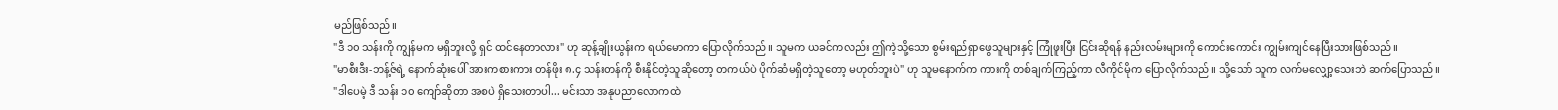မည်ဖြစ်သည်။
"ဒီ ၁၀ သန်းကို ကျွန်မက မရှိဘူးလို့ ရှင် ထင်နေတာလား" ဟု ဆုန့်ချိုးယွန်းက ရယ်မောကာ ပြောလိုက်သည်။ သူမက ယခင်ကလည်း ဤကဲ့သို့သော စွမ်းရည်ရှာဖွေသူများနှင့် ကြုံဖူးပြီး ငြင်းဆိုရန် နည်းလမ်းများကို ကောင်းကောင်း ကျွမ်းကျင်နေပြီးသားဖြစ်သည်။
"မာစီးဒီး-ဘန့်ဇ်ရဲ့ နောက်ဆုံးပေါ် အားကစားကား တန်ဖိုး ၈.၄ သန်းတန်ကို စီးနိုင်တဲ့သူဆိုတော့ တကယ်ပဲ ပိုက်ဆံမရှိတဲ့သူတော့ မဟုတ်ဘူးပဲ" ဟု သူမနောက်က ကားကို တစ်ချက်ကြည့်ကာ လီကိုင်မိုက ပြောလိုက်သည်။ သို့သော် သူက လက်မလျှော့သေးဘဲ ဆက်ပြောသည်။
"ဒါပေမဲ့ ဒီ သန်း ၁၀ ကျော်ဆိုတာ အစပဲ ရှိသေးတာပါ... မင်းသာ အနုပညာလောကထဲ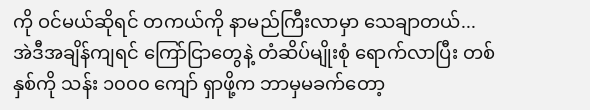ကို ဝင်မယ်ဆိုရင် တကယ်ကို နာမည်ကြီးလာမှာ သေချာတယ်... အဲဒီအချိန်ကျရင် ကြော်ငြာတွေနဲ့ တံဆိပ်မျိုးစုံ ရောက်လာပြီး တစ်နှစ်ကို သန်း ၁၀၀၀ ကျော် ရှာဖို့က ဘာမှမခက်တော့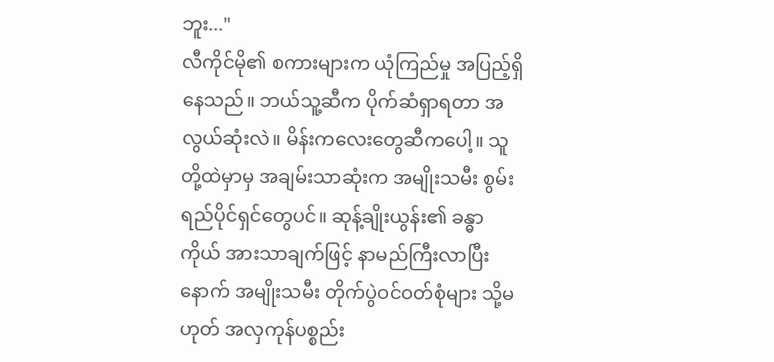ဘူး..."
လီကိုင်မို၏ စကားများက ယုံကြည်မှု အပြည့်ရှိနေသည်။ ဘယ်သူ့ဆီက ပိုက်ဆံရှာရတာ အလွယ်ဆုံးလဲ။ မိန်းကလေးတွေဆီကပေါ့။ သူတို့ထဲမှာမှ အချမ်းသာဆုံးက အမျိုးသမီး စွမ်းရည်ပိုင်ရှင်တွေပင်။ ဆုန့်ချိုးယွန်း၏ ခန္ဓာကိုယ် အားသာချက်ဖြင့် နာမည်ကြီးလာပြီးနောက် အမျိုးသမီး တိုက်ပွဲဝင်ဝတ်စုံများ သို့မဟုတ် အလှကုန်ပစ္စည်း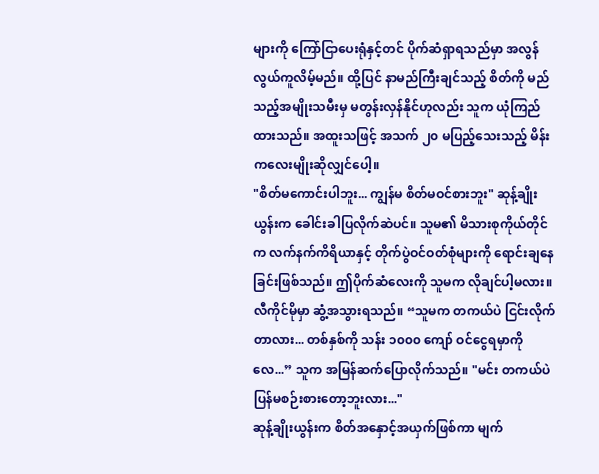များကို ကြော်ငြာပေးရုံနှင့်တင် ပိုက်ဆံရှာရသည်မှာ အလွန်လွယ်ကူလိမ့်မည်။ ထို့ပြင် နာမည်ကြီးချင်သည့် စိတ်ကို မည်သည့်အမျိုးသမီးမှ မတွန်းလှန်နိုင်ဟုလည်း သူက ယုံကြည်ထားသည်။ အထူးသဖြင့် အသက် ၂၀ မပြည့်သေးသည့် မိန်းကလေးမျိုးဆိုလျှင်ပေါ့။
"စိတ်မကောင်းပါဘူး... ကျွန်မ စိတ်မဝင်စားဘူး" ဆုန့်ချိုးယွန်းက ခေါင်းခါပြလိုက်ဆဲပင်။ သူမ၏ မိသားစုကိုယ်တိုင်က လက်နက်ကိရိယာနှင့် တိုက်ပွဲဝင်ဝတ်စုံများကို ရောင်းချနေခြင်းဖြစ်သည်။ ဤပိုက်ဆံလေးကို သူမက လိုချင်ပါ့မလား။
လီကိုင်မိုမှာ ဆွံ့အသွားရသည်။ “သူမက တကယ်ပဲ ငြင်းလိုက်တာလား... တစ်နှစ်ကို သန်း ၁၀၀၀ ကျော် ဝင်ငွေရမှာကိုလေ...” သူက အမြန်ဆက်ပြောလိုက်သည်။ "မင်း တကယ်ပဲ ပြန်မစဉ်းစားတော့ဘူးလား..."
ဆုန့်ချိုးယွန်းက စိတ်အနှောင့်အယှက်ဖြစ်ကာ မျက်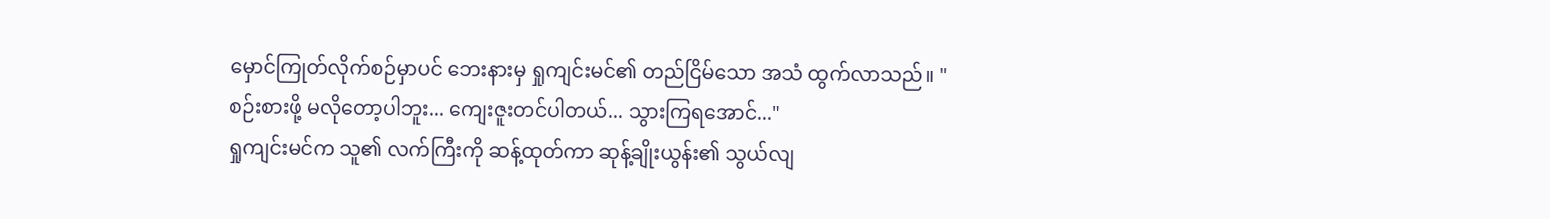မှောင်ကြုတ်လိုက်စဉ်မှာပင် ဘေးနားမှ ရှုကျင်းမင်၏ တည်ငြိမ်သော အသံ ထွက်လာသည်။ "စဉ်းစားဖို့ မလိုတော့ပါဘူး... ကျေးဇူးတင်ပါတယ်... သွားကြရအောင်..."
ရှုကျင်းမင်က သူ၏ လက်ကြီးကို ဆန့်ထုတ်ကာ ဆုန့်ချိုးယွန်း၏ သွယ်လျ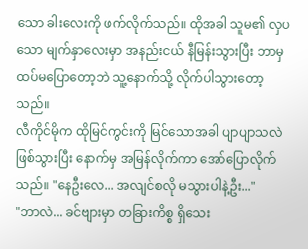သော ခါးလေးကို ဖက်လိုက်သည်။ ထိုအခါ သူမ၏ လှပသော မျက်နှာလေးမှာ အနည်းငယ် နီမြန်းသွားပြီး ဘာမှထပ်မပြောတော့ဘဲ သူ့နောက်သို့ လိုက်ပါသွားတော့သည်။
လီကိုင်မိုက ထိုမြင်ကွင်းကို မြင်သောအခါ ပျာပျာသလဲ ဖြစ်သွားပြီး နောက်မှ အမြန်လိုက်ကာ အော်ပြောလိုက်သည်။ "နေဦးလေ... အလျင်စလို မသွားပါနဲ့ဦး..."
"ဘာလဲ... ခင်ဗျားမှာ တခြားကိစ္စ ရှိသေး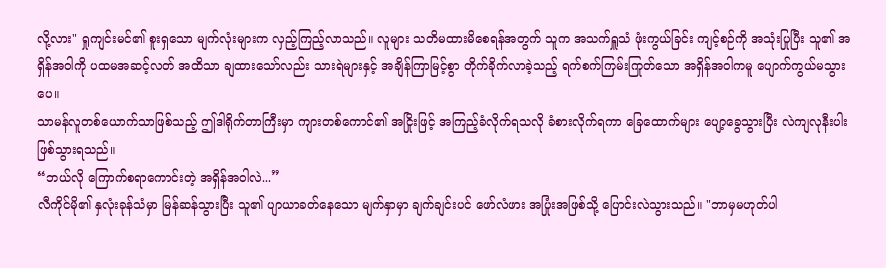လို့လား" ရှုကျင်းမင်၏ စူးရှသော မျက်လုံးများက လှည့်ကြည့်လာသည်။ လူများ သတိမထားမိစေရန်အတွက် သူက အသက်ရှူသံ ဖုံးကွယ်ခြင်း ကျင့်စဉ်ကို အသုံးပြုပြီး သူ၏ အရှိန်အဝါကို ပထမအဆင့်လတ် အထိသာ ချထားသော်လည်း သားရဲများနှင့် အချိန်ကြာမြင့်စွာ တိုက်ခိုက်လာခဲ့သည့် ရက်စက်ကြမ်းကြုတ်သော အရှိန်အဝါကမူ ပျောက်ကွယ်မသွားပေ။
သာမန်လူတစ်ယောက်သာဖြစ်သည့် ဤဒါရိုက်တာကြီးမှာ ကျားတစ်ကောင်၏ အငြိုးဖြင့် အကြည့်ခံလိုက်ရသလို ခံစားလိုက်ရကာ ခြေထောက်များ ပျော့ခွေသွားပြီး လဲကျလုနီးပါး ဖြစ်သွားရသည်။
“ဘယ်လို ကြောက်စရာကောင်းတဲ့ အရှိန်အဝါလဲ...”
လီကိုင်မို၏ နှလုံးခုန်သံမှာ မြန်ဆန်သွားပြီး သူ၏ ပျာယာခတ်နေသော မျက်နှာမှာ ချက်ချင်းပင် ဖော်လံဖား အပြုံးအဖြစ်သို့ ပြောင်းလဲသွားသည်။ "ဘာမှမဟုတ်ပါ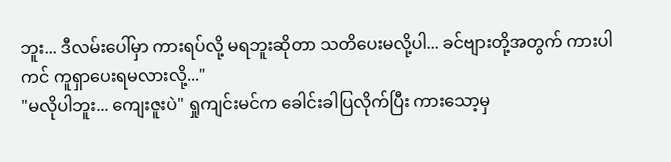ဘူး... ဒီလမ်းပေါ်မှာ ကားရပ်လို့ မရဘူးဆိုတာ သတိပေးမလို့ပါ... ခင်ဗျားတို့အတွက် ကားပါကင် ကူရှာပေးရမလားလို့..."
"မလိုပါဘူး... ကျေးဇူးပဲ" ရှုကျင်းမင်က ခေါင်းခါပြလိုက်ပြီး ကားသော့မှ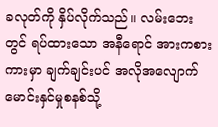ခလုတ်ကို နှိပ်လိုက်သည်။ လမ်းဘေးတွင် ရပ်ထားသော အနီရောင် အားကစားကားမှာ ချက်ချင်းပင် အလိုအလျောက် မောင်းနှင်မှုစနစ်သို့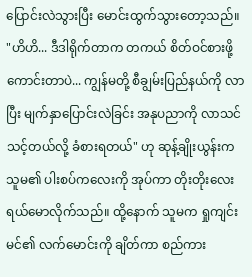ပြောင်းလဲသွားပြီး မောင်းထွက်သွားတော့သည်။
"ဟိဟိ... ဒီဒါရိုက်တာက တကယ် စိတ်ဝင်စားဖို့ကောင်းတာပဲ... ကျွန်မတို့ စီချွမ်းပြည်နယ်ကို လာပြီး မျက်နှာပြောင်းလဲခြင်း အနုပညာကို လာသင်သင့်တယ်လို့ ခံစားရတယ်" ဟု ဆုန့်ချိုးယွန်းက သူမ၏ ပါးစပ်ကလေးကို အုပ်ကာ တိုးတိုးလေး ရယ်မောလိုက်သည်။ ထို့နောက် သူမက ရှုကျင်းမင်၏ လက်မောင်းကို ချိတ်ကာ စည်ကား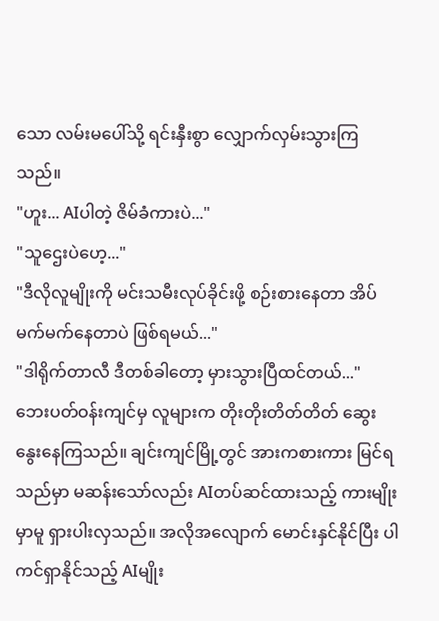သော လမ်းမပေါ်သို့ ရင်းနှီးစွာ လျှောက်လှမ်းသွားကြသည်။
"ဟူး... AIပါတဲ့ ဇိမ်ခံကားပဲ..."
"သူဌေးပဲဟေ့..."
"ဒီလိုလူမျိုးကို မင်းသမီးလုပ်ခိုင်းဖို့ စဉ်းစားနေတာ အိပ်မက်မက်နေတာပဲ ဖြစ်ရမယ်..."
"ဒါရိုက်တာလီ ဒီတစ်ခါတော့ မှားသွားပြီထင်တယ်..."
ဘေးပတ်ဝန်းကျင်မှ လူများက တိုးတိုးတိတ်တိတ် ဆွေးနွေးနေကြသည်။ ချင်းကျင်မြို့တွင် အားကစားကား မြင်ရသည်မှာ မဆန်းသော်လည်း AIတပ်ဆင်ထားသည့် ကားမျိုးမှာမူ ရှားပါးလှသည်။ အလိုအလျောက် မောင်းနှင်နိုင်ပြီး ပါကင်ရှာနိုင်သည့် AIမျိုး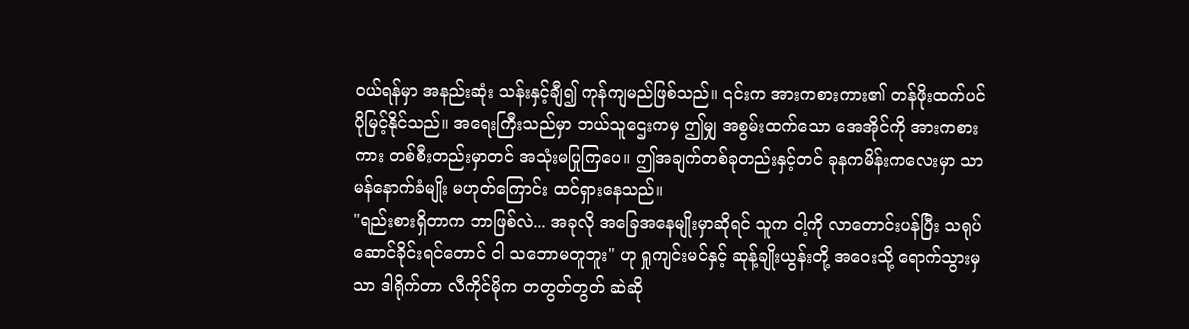ဝယ်ရန်မှာ အနည်းဆုံး သန်းနှင့်ချီ၍ ကုန်ကျမည်ဖြစ်သည်။ ၎င်းက အားကစားကား၏ တန်ဖိုးထက်ပင် ပိုမြင့်နိုင်သည်။ အရေးကြီးသည်မှာ ဘယ်သူဌေးကမှ ဤမျှ အစွမ်းထက်သော အေအိုင်ကို အားကစားကား တစ်စီးတည်းမှာတင် အသုံးမပြုကြပေ။ ဤအချက်တစ်ခုတည်းနှင့်တင် ခုနကမိန်းကလေးမှာ သာမန်နောက်ခံမျိုး မဟုတ်ကြောင်း ထင်ရှားနေသည်။
"ရည်းစားရှိတာက ဘာဖြစ်လဲ... အခုလို အခြေအနေမျိုးမှာဆိုရင် သူက ငါ့ကို လာတောင်းပန်ပြီး သရုပ်ဆောင်ခိုင်းရင်တောင် ငါ သဘောမတူဘူး" ဟု ရှုကျင်းမင်နှင့် ဆုန့်ချိုးယွန်းတို့ အဝေးသို့ ရောက်သွားမှသာ ဒါရိုက်တာ လီကိုင်မိုက တတွတ်တွတ် ဆဲဆို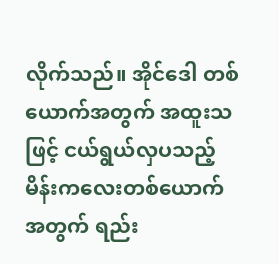လိုက်သည်။ အိုင်ဒေါ တစ်ယောက်အတွက် အထူးသဖြင့် ငယ်ရွယ်လှပသည့် မိန်းကလေးတစ်ယောက်အတွက် ရည်း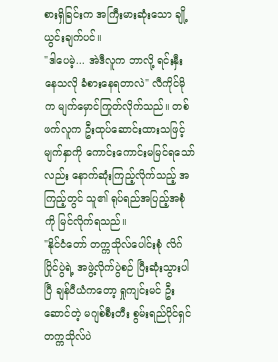စားရှိခြင်းက အကြီးမားဆုံးသော ချို့ယွင်းချက်ပင်။
"ဒါပေမဲ့... အဲဒီလူက ဘာလို့ ရင်းနှီးနေသလို ခံစားနေရတာလဲ" လီကိုင်မိုက မျက်မှောင်ကြုတ်လိုက်သည်။ တစ်ဖက်လူက ဦးထုပ်ဆောင်းထားသဖြင့် မျက်နှာကို ကောင်းကောင်းမမြင်ရသော်လည်း နောက်ဆုံးကြည့်လိုက်သည့် အကြည့်တွင် သူ၏ ရုပ်ရည်အပြည့်အစုံကို မြင်လိုက်ရသည်။
"နိုင်ငံတော် တက္ကသိုလ်ပေါင်းစုံ လိဂ်ပြိုင်ပွဲရဲ့ အဖွဲ့လိုက်ပွဲစဉ် ပြီးဆုံးသွားပါပြီ ချန်ပီယံကတော့ ရှုကျင်းမင် ဦးဆောင်တဲ့ မဂျစ်စီးတီး စွမ်းရည်ပိုင်ရှင် တက္ကသိုလ်ပဲ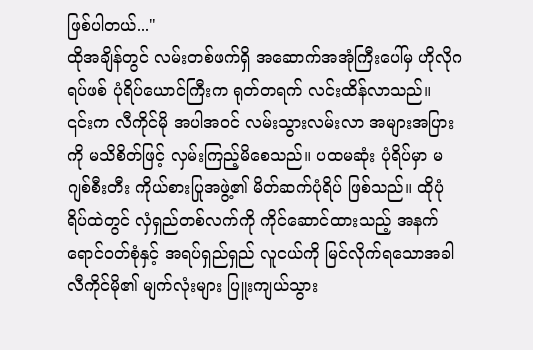ဖြစ်ပါတယ်..."
ထိုအချိန်တွင် လမ်းတစ်ဖက်ရှိ အဆောက်အအုံကြီးပေါ်မှ ဟိုလိုဂရပ်ဖစ် ပုံရိပ်ယောင်ကြီးက ရုတ်တရက် လင်းထိန်လာသည်။ ၎င်းက လီကိုင်မို အပါအဝင် လမ်းသွားလမ်းလာ အများအပြားကို မသိစိတ်ဖြင့် လှမ်းကြည့်မိစေသည်။ ပထမဆုံး ပုံရိပ်မှာ မဂျစ်စီးတီး ကိုယ်စားပြုအဖွဲ့၏ မိတ်ဆက်ပုံရိပ် ဖြစ်သည်။ ထိုပုံရိပ်ထဲတွင် လှံရှည်တစ်လက်ကို ကိုင်ဆောင်ထားသည့် အနက်ရောင်ဝတ်စုံနှင့် အရပ်ရှည်ရှည် လူငယ်ကို မြင်လိုက်ရသောအခါ လီကိုင်မို၏ မျက်လုံးများ ပြူးကျယ်သွား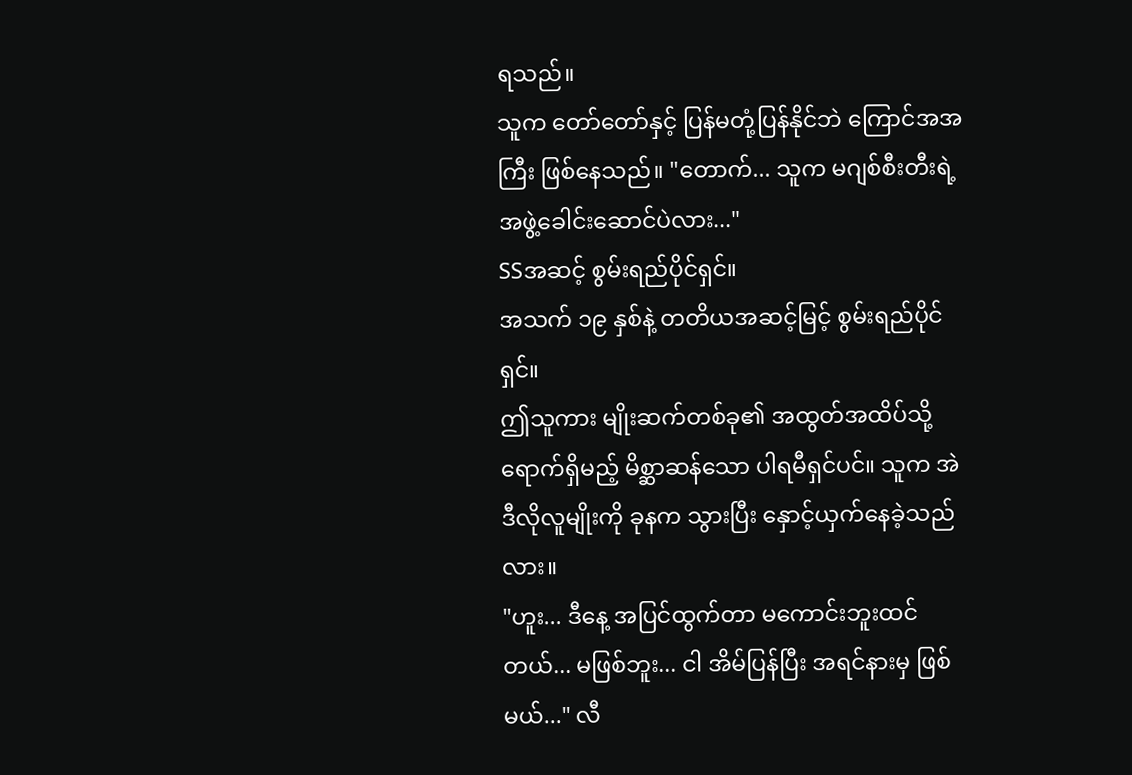ရသည်။
သူက တော်တော်နှင့် ပြန်မတုံ့ပြန်နိုင်ဘဲ ကြောင်အအကြီး ဖြစ်နေသည်။ "တောက်... သူက မဂျစ်စီးတီးရဲ့ အဖွဲ့ခေါင်းဆောင်ပဲလား..."
SSအဆင့် စွမ်းရည်ပိုင်ရှင်။
အသက် ၁၉ နှစ်နဲ့ တတိယအဆင့်မြင့် စွမ်းရည်ပိုင်ရှင်။
ဤသူကား မျိုးဆက်တစ်ခု၏ အထွတ်အထိပ်သို့ ရောက်ရှိမည့် မိစ္ဆာဆန်သော ပါရမီရှင်ပင်။ သူက အဲဒီလိုလူမျိုးကို ခုနက သွားပြီး နှောင့်ယှက်နေခဲ့သည်လား။
"ဟူး... ဒီနေ့ အပြင်ထွက်တာ မကောင်းဘူးထင်တယ်... မဖြစ်ဘူး... ငါ အိမ်ပြန်ပြီး အရင်နားမှ ဖြစ်မယ်..." လီ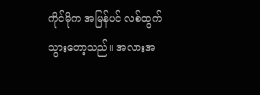ကိုင်မိုက အမြန်ပင် လစ်ထွက်သွားတော့သည်။ အလားအ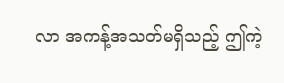လာ အကန့်အသတ်မရှိသည့် ဤကဲ့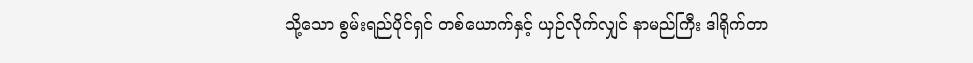သို့သော စွမ်းရည်ပိုင်ရှင် တစ်ယောက်နှင့် ယှဉ်လိုက်လျှင် နာမည်ကြီး ဒါရိုက်တာ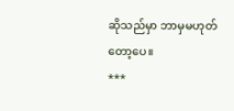ဆိုသည်မှာ ဘာမှမဟုတ်တော့ပေ။
***